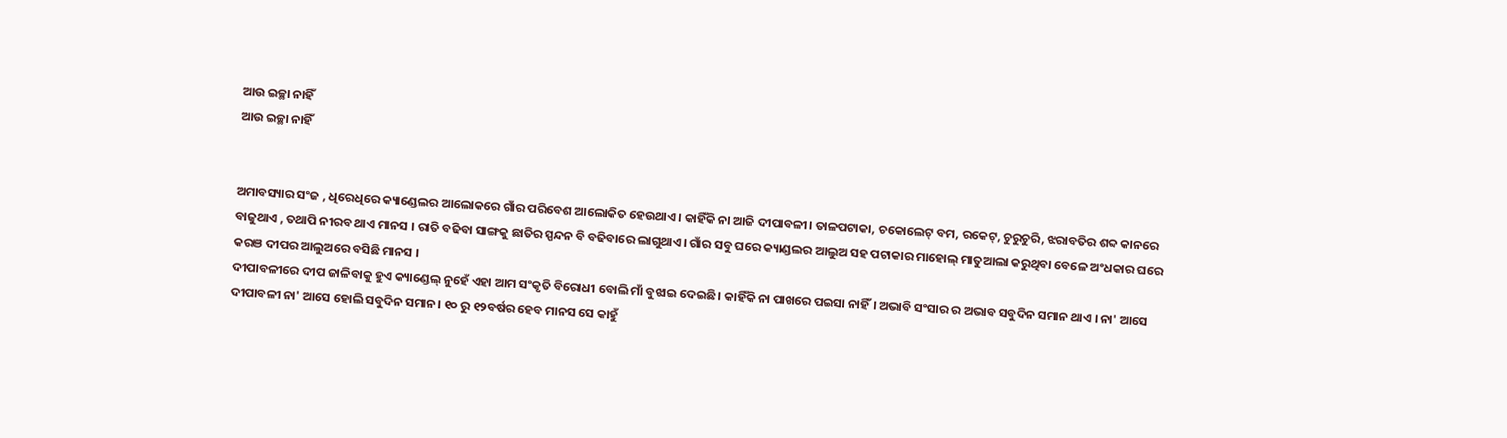ଆଉ ଇଚ୍ଛା ନାହିଁ
ଆଉ ଇଚ୍ଛା ନାହିଁ


ଅମାବସ୍ୟାର ସଂଜ , ଧିରେଧିରେ କ୍ୟାଣ୍ଡେଲର ଆଲୋକରେ ଗାଁର ପରିବେଶ ଆଲୋକିତ ହେଉଥାଏ। କାହିଁକି ନା ଆଜି ଦୀପାବଳୀ। ତାଳପଟାକା, ଚକୋଲେଟ୍ ବମ, ରକେଟ୍, ଚୁରୁଚୁରି, ଝରାବତିର ଶବ୍ଦ କାନରେ ବାଜୁଥାଏ , ତଥାପି ନୀରବ ଥାଏ ମାନସ । ରାତି ବଢିବା ସାଙ୍ଗକୁ ଛାତିର ସ୍ପନ୍ଦନ ବି ବଢିବାରେ ଲାଗୁଥାଏ। ଗାଁର ସବୁ ଘରେ କ୍ୟାଣ୍ଡଲର ଆଲୁଅ ସହ ପଟାକାର ମାହୋଲ୍ ମାତୁଆଲା କରୁଥିବା ବେଳେ ଅଂଧକାର ଘରେ କରଞ ଦୀପର ଆଲୁଅରେ ବସିଛି ମାନସ ।
ଦୀପାବଳୀରେ ଦୀପ ଜାଳିବାକୁ ହୁଏ କ୍ୟାଣ୍ଡେଲ୍ ନୁହେଁ ଏହା ଆମ ସଂକୃତି ବିରୋଧୀ ବୋଲି ମାଁ ବୁଝାଇ ଦେଇଛି। କାହିଁକି ନା ପାଖରେ ପଇସା ନାହିଁ। ଅଭାବି ସଂସାର ର ଅଭାବ ସବୁଦିନ ସମାନ ଥାଏ । ନା' ଆସେ ଦୀପାବଳୀ ନା' ଆସେ ହୋଲି ସବୁଦିନ ସମାନ। ୧୦ ରୁ ୧୨ବର୍ଷର ହେବ ମାନସ ସେ କାହୁଁ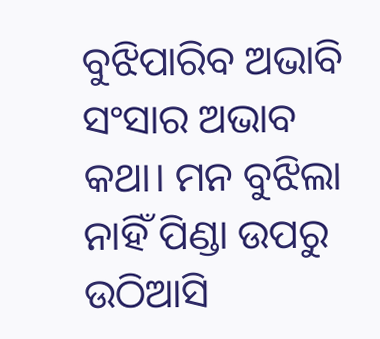ବୁଝିପାରିବ ଅଭାବି ସଂସାର ଅଭାବ କଥା। ମନ ବୁଝିଲା ନାହିଁ ପିଣ୍ଡା ଉପରୁ ଉଠିଆସି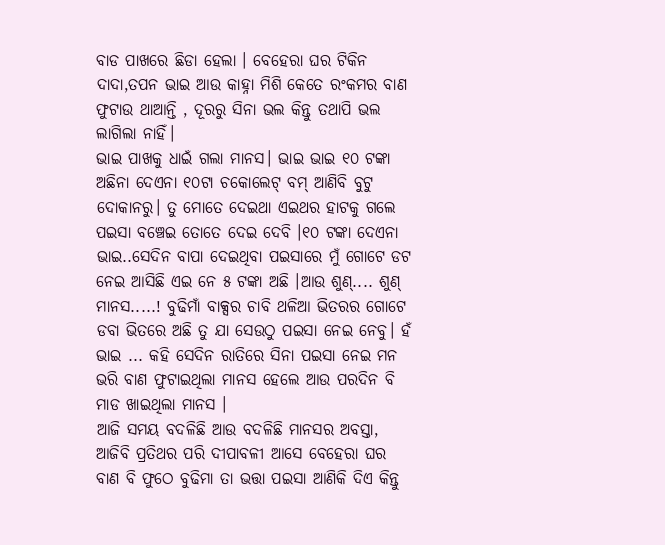ବାଡ ପାଖରେ ଛିଡା ହେଲା । ବେହେରା ଘର ଟିକିନ ଦାଦା,ତପନ ଭାଇ ଆଉ କାହ୍ନା ମିଶି କେତେ ରଂକମର ବାଣ ଫୁଟାଉ ଥାଆନ୍ତି , ଦୂରରୁ ସିନା ଭଲ କିନ୍ତୁ ତଥାପି ଭଲ ଲାଗିଲା ନାହିଁ।
ଭାଇ ପାଖକୁ ଧାଇଁ ଗଲା ମାନସ। ଭାଇ ଭାଇ ୧୦ ଟଙ୍କା ଅଛିନା ଦେଏନା ୧୦ଟା ଚକୋଲେଟ୍ ବମ୍ ଆଣିବି ବୁଟୁ ଦୋକାନରୁ। ତୁ ମୋତେ ଦେଇଥା ଏଇଥର ହାଟକୁ ଗଲେ ପଇସା ବଞ୍ଚେଇ ତୋତେ ଦେଇ ଦେବି ।୧୦ ଟଙ୍କା ଦେଏନା ଭାଇ..ସେଦିନ ବାପା ଦେଇଥିବା ପଇସାରେ ମୁଁ ଗୋଟେ ଡଟ ନେଇ ଆସିଛି ଏଇ ନେ ୫ ଟଙ୍କା ଅଛି ।ଆଉ ଶୁଣ୍.... ଶୁଣ୍ ମାନସ.....! ବୁଢିମାଁ ବାକ୍ସର ଚାବି ଥଳିଆ ଭିତରର ଗୋଟେ ଡବା ଭିତରେ ଅଛି ତୁ ଯା ସେଉଠୁ ପଇସା ନେଇ ନେବୁ। ହଁ ଭାଇ ... କହି ସେଦିନ ରାତିରେ ସିନା ପଇସା ନେଇ ମନ ଭରି ବାଣ ଫୁଟାଇଥିଲା ମାନସ ହେଲେ ଆଉ ପରଦିନ ବି ମାଡ ଖାଇଥିଲା ମାନସ ।
ଆଜି ସମୟ ବଦଳିଛି ଆଉ ବଦଳିଛି ମାନସର ଅବସ୍ତା, ଆଜିବି ପ୍ରତିଥର ପରି ଦୀପାବଳୀ ଆସେ ବେହେରା ଘର ବାଣ ବି ଫୁଠେ ବୁଢିମା ତା ଭତ୍ତା ପଇସା ଆଣିକି ଦିଏ କିନ୍ତୁ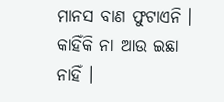ମାନସ ବାଣ ଫୁଟାଏନି । କାହିଁକି ନା ଆଉ ଇଛା ନାହିଁ ।